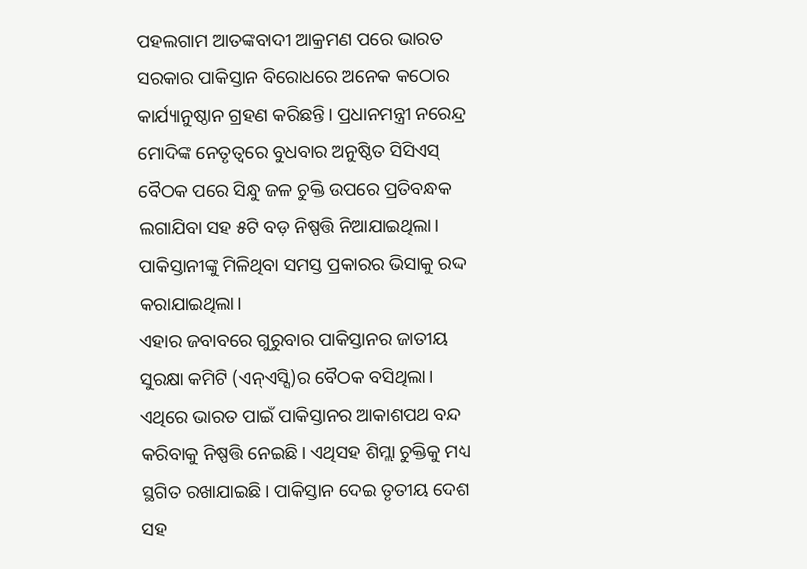ପହଲଗାମ ଆତଙ୍କବାଦୀ ଆକ୍ରମଣ ପରେ ଭାରତ ସରକାର ପାକିସ୍ତାନ ବିରୋଧରେ ଅନେକ କଠୋର କାର୍ଯ୍ୟାନୁଷ୍ଠାନ ଗ୍ରହଣ କରିଛନ୍ତି। ପ୍ରଧାନମନ୍ତ୍ରୀ ନରେନ୍ଦ୍ର ମୋଦିଙ୍କ ନେତୃତ୍ୱରେ ବୁଧବାର ଅନୁଷ୍ଠିତ ସିସିଏସ୍ ବୈଠକ ପରେ ସିନ୍ଧୁ ଜଳ ଚୁକ୍ତି ଉପରେ ପ୍ରତିବନ୍ଧକ ଲଗାଯିବା ସହ ୫ଟି ବଡ଼ ନିଷ୍ପତ୍ତି ନିଆଯାଇଥିଲା। ପାକିସ୍ତାନୀଙ୍କୁ ମିଳିଥିବା ସମସ୍ତ ପ୍ରକାରର ଭିସାକୁ ରଦ୍ଦ କରାଯାଇଥିଲା।
ଏହାର ଜବାବରେ ଗୁରୁବାର ପାକିସ୍ତାନର ଜାତୀୟ ସୁରକ୍ଷା କମିଟି (ଏନ୍ଏସ୍ସି)ର ବୈଠକ ବସିଥିଲା। ଏଥିରେ ଭାରତ ପାଇଁ ପାକିସ୍ତାନର ଆକାଶପଥ ବନ୍ଦ କରିବାକୁ ନିଷ୍ପତ୍ତି ନେଇଛି। ଏଥିସହ ଶିମ୍ଲା ଚୁକ୍ତିକୁ ମଧ୍ୟ ସ୍ଥଗିତ ରଖାଯାଇଛି। ପାକିସ୍ତାନ ଦେଇ ତୃତୀୟ ଦେଶ ସହ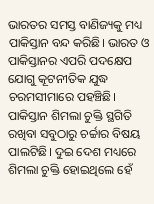ଭାରତର ସମସ୍ତ ବାଣିଜ୍ୟକୁ ମଧ୍ୟ ପାକିସ୍ତାନ ବନ୍ଦ କରିଛି। ଭାରତ ଓ ପାକିସ୍ତାନର ଏପରି ପଦକ୍ଷେପ ଯୋଗୁ କୂଟନୀତିକ ଯୁଦ୍ଧ ଚରମସୀମାରେ ପହଞ୍ଚିଛି।
ପାକିସ୍ତାନ ଶିମଲା ଚୁକ୍ତି ସ୍ଥଗିତି ରଖିବା ସବୁଠାରୁ ଚର୍ଚ୍ଚାର ବିଷୟ ପାଲଟିଛି। ଦୁଇ ଦେଶ ମଧ୍ୟରେ ଶିମଲା ଚୁକ୍ତି ହୋଇଥିଲେ ହେଁ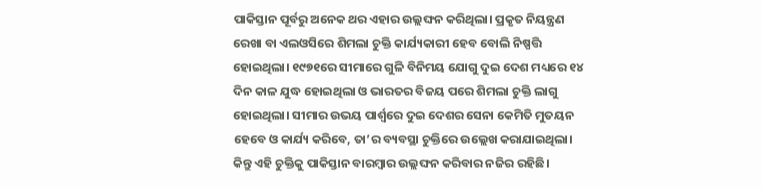ପାକିସ୍ତାନ ପୂର୍ବରୁ ଅନେକ ଥର ଏହାର ଉଲ୍ଲଙ୍ଘନ କରିଥିଲା। ପ୍ରକୃତ ନିୟନ୍ତ୍ରଣ ରେଖା ବା ଏଲଓସିରେ ଶିମଲା ଚୁକ୍ତି କାର୍ଯ୍ୟକାରୀ ହେବ ବୋଲି ନିଷ୍ପତ୍ତି ହୋଇଥିଲା। ୧୯୭୧ରେ ସୀମାରେ ଗୁଳି ବିନିମୟ ଯୋଗୁ ଦୁଇ ଦେଶ ମଧ୍ୟରେ ୧୪ ଦିନ କାଳ ଯୁଦ୍ଧ ହୋଇଥିଲା ଓ ଭାରତର ବିଜୟ ପରେ ଶିମଲା ଚୁକ୍ତି ଲାଗୁ ହୋଇଥିଲା। ସୀମାର ଉଭୟ ପାର୍ଶ୍ୱରେ ଦୁଇ ଦେଶର ସେନା କେମିତି ମୁତୟନ ହେବେ ଓ କାର୍ଯ୍ୟ କରିବେ, ତା’ର ବ୍ୟବସ୍ଥା ଚୁକ୍ତିରେ ଉଲ୍ଲେଖ କରାଯାଇଥିଲା। କିନ୍ତୁ ଏହି ଚୁକ୍ତିକୁ ପାକିସ୍ତାନ ବାରମ୍ବାର ଉଲ୍ଲଙ୍ଘନ କରିବାର ନଜିର ରହିଛି।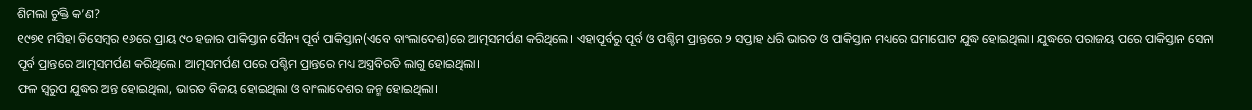ଶିମଲା ଚୁକ୍ତି କ’ଣ?
୧୯୭୧ ମସିହା ଡିସେମ୍ବର ୧୬ରେ ପ୍ରାୟ ୯୦ ହଜାର ପାକିସ୍ତାନ ସୈନ୍ୟ ପୂର୍ବ ପାକିସ୍ତାନ(ଏବେ ବାଂଲାଦେଶ)ରେ ଆତ୍ମସମର୍ପଣ କରିଥିଲେ। ଏହାପୂର୍ବରୁ ପୂର୍ବ ଓ ପଶ୍ଚିମ ପ୍ରାନ୍ତରେ ୨ ସପ୍ତାହ ଧରି ଭାରତ ଓ ପାକିସ୍ତାନ ମଧ୍ୟରେ ଘମାଘୋଟ ଯୁଦ୍ଧ ହୋଇଥିଲା। ଯୁଦ୍ଧରେ ପରାଜୟ ପରେ ପାକିସ୍ତାନ ସେନା ପୂର୍ବ ପ୍ରାନ୍ତରେ ଆତ୍ମସମର୍ପଣ କରିଥିଲେ। ଆତ୍ମସମର୍ପଣ ପରେ ପଶ୍ଚିମ ପ୍ରାନ୍ତରେ ମଧ୍ୟ ଅସ୍ତ୍ରବିରତି ଲାଗୁ ହୋଇଥିଲା।
ଫଳ ସ୍ୱରୁପ ଯୁଦ୍ଧର ଅନ୍ତ ହୋଇଥିଲା, ଭାରତ ବିଜୟ ହୋଇଥିଲା ଓ ବାଂଲାଦେଶର ଜନ୍ମ ହୋଇଥିଲା।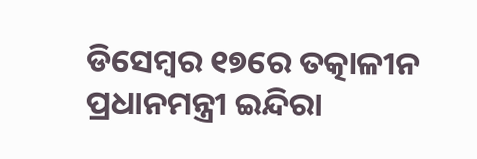ଡିସେମ୍ବର ୧୭ରେ ତତ୍କାଳୀନ ପ୍ରଧାନମନ୍ତ୍ରୀ ଇନ୍ଦିରା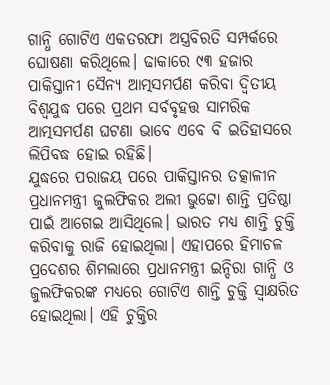ଗାନ୍ଧି ଗୋଟିଏ ଏକତରଫା ଅସ୍ତ୍ରବିରତି ସମ୍ପର୍କରେ ଘୋଷଣା କରିଥିଲେ। ଢାକାରେ ୯୩ ହଜାର ପାକିସ୍ତାନୀ ସୈନ୍ୟ ଆତ୍ମସମର୍ପଣ କରିବା ଦ୍ୱିତୀୟ ବିଶ୍ୱଯୁଦ୍ଧ ପରେ ପ୍ରଥମ ସର୍ବବୃହତ୍ତ ସାମରିକ ଆତ୍ମସମର୍ପଣ ଘଟଣା ଭାବେ ଏବେ ବି ଇତିହାସରେ ଲିପିବଦ୍ଧ ହୋଇ ରହିଛି।
ଯୁଦ୍ଧରେ ପରାଜୟ ପରେ ପାକିସ୍ତାନର ତତ୍କାଳୀନ ପ୍ରଧାନମନ୍ତ୍ରୀ ଜୁଲଫିକର ଅଲୀ ଭୁଟ୍ଟୋ ଶାନ୍ତି ପ୍ରତିଷ୍ଠା ପାଇଁ ଆଗେଇ ଆସିଥିଲେ। ଭାରତ ମଧ୍ୟ ଶାନ୍ତି ଚୁକ୍ତି କରିବାକୁ ରାଜି ହୋଇଥିଲା। ଏହାପରେ ହିମାଚଳ ପ୍ରଦେଶର ଶିମଲାରେ ପ୍ରଧାନମନ୍ତ୍ରୀ ଇନ୍ଦିରା ଗାନ୍ଧି ଓ ଜୁଲଫିକରଙ୍କ ମଧ୍ୟରେ ଗୋଟିଏ ଶାନ୍ତି ଚୁକ୍ତି ସ୍ୱାକ୍ଷରିତ ହୋଇଥିଲା। ଏହି ଚୁକ୍ତିର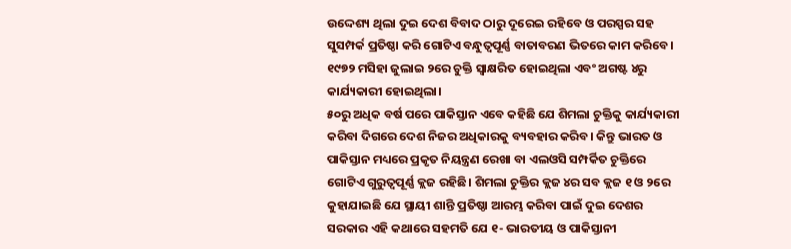ଉଦ୍ଦେଶ୍ୟ ଥିଲା ଦୁଇ ଦେଶ ବିବାଦ ଠାରୁ ଦୂରେଇ ରହିବେ ଓ ପରସ୍ପର ସହ ସୁସମ୍ପର୍କ ପ୍ରତିଷ୍ଠା କରି ଗୋଟିଏ ବନ୍ଧୁତ୍ୱପୂର୍ଣ୍ଣ ବାତାବରଣ ଭିତରେ କାମ କରିବେ। ୧୯୭୨ ମସିହା ଜୁଲାଇ ୨ରେ ଚୁକ୍ତି ସ୍ୱାକ୍ଷରିତ ହୋଇଥିଲା ଏବଂ ଅଗଷ୍ଟ ୪ରୁ କାର୍ଯ୍ୟକାରୀ ହୋଇଥିଲା।
୫୦ରୁ ଅଧିକ ବର୍ଷ ପରେ ପାକିସ୍ତାନ ଏବେ କହିଛି ଯେ ଶିମଲା ଚୁକ୍ତିକୁ କାର୍ଯ୍ୟକାରୀ କରିବା ଦିଗରେ ଦେଶ ନିଜର ଅଧିକାରକୁ ବ୍ୟବହାର କରିବ। କିନ୍ତୁ ଭାରତ ଓ ପାକିସ୍ତାନ ମଧ୍ୟରେ ପ୍ରକୃତ ନିୟନ୍ତ୍ରଣ ରେଖା ବା ଏଲଓସି ସମ୍ପର୍କିତ ଚୁକ୍ତିରେ ଗୋଟିଏ ଗୁରୁତ୍ୱପୂର୍ଣ୍ଣ କ୍ଲଜ ରହିଛି। ଶିମଲା ଚୁକ୍ତିର କ୍ଲଜ ୪ର ସବ କ୍ଲଜ ୧ ଓ ୨ରେ କୁହାଯାଇଛି ଯେ ସ୍ଥାୟୀ ଶାନ୍ତି ପ୍ରତିଷ୍ଠା ଆରମ୍ଭ କରିବା ପାଇଁ ଦୁଇ ଦେଶର ସରକାର ଏହି କଥାରେ ସହମତି ଯେ ୧- ଭାରତୀୟ ଓ ପାକିସ୍ତାନୀ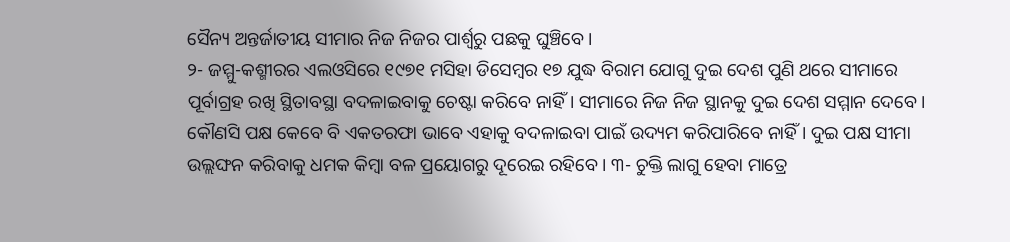ସୈନ୍ୟ ଅନ୍ତର୍ଜାତୀୟ ସୀମାର ନିଜ ନିଜର ପାର୍ଶ୍ୱରୁ ପଛକୁ ଘୁଞ୍ଚିବେ।
୨- ଜମ୍ମୁ-କଶ୍ମୀରର ଏଲଓସିରେ ୧୯୭୧ ମସିହା ଡିସେମ୍ବର ୧୭ ଯୁଦ୍ଧ ବିରାମ ଯୋଗୁ ଦୁଇ ଦେଶ ପୁଣି ଥରେ ସୀମାରେ ପୂର୍ବାଗ୍ରହ ରଖି ସ୍ଥିତାବସ୍ଥା ବଦଳାଇବାକୁ ଚେଷ୍ଟା କରିବେ ନାହିଁ। ସୀମାରେ ନିଜ ନିଜ ସ୍ଥାନକୁ ଦୁଇ ଦେଶ ସମ୍ମାନ ଦେବେ। କୌଣସି ପକ୍ଷ କେବେ ବି ଏକତରଫା ଭାବେ ଏହାକୁ ବଦଳାଇବା ପାଇଁ ଉଦ୍ୟମ କରିପାରିବେ ନାହିଁ। ଦୁଇ ପକ୍ଷ ସୀମା ଉଲ୍ଲଙ୍ଘନ କରିବାକୁ ଧମକ କିମ୍ବା ବଳ ପ୍ରୟୋଗରୁ ଦୂରେଇ ରହିବେ। ୩- ଚୁକ୍ତି ଲାଗୁ ହେବା ମାତ୍ରେ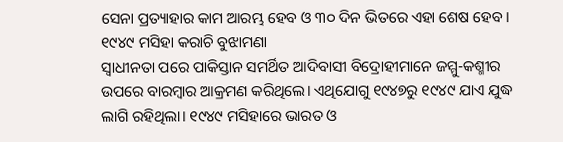ସେନା ପ୍ରତ୍ୟାହାର କାମ ଆରମ୍ଭ ହେବ ଓ ୩୦ ଦିନ ଭିତରେ ଏହା ଶେଷ ହେବ।
୧୯୪୯ ମସିହା କରାଚି ବୁଝାମଣା
ସ୍ୱାଧୀନତା ପରେ ପାକିସ୍ତାନ ସମର୍ଥିତ ଆଦିବାସୀ ବିଦ୍ରୋହୀମାନେ ଜମ୍ମୁ-କଶ୍ମୀର ଉପରେ ବାରମ୍ବାର ଆକ୍ରମଣ କରିଥିଲେ। ଏଥିଯୋଗୁ ୧୯୪୭ରୁ ୧୯୪୯ ଯାଏ ଯୁଦ୍ଧ ଲାଗି ରହିଥିଲା। ୧୯୪୯ ମସିହାରେ ଭାରତ ଓ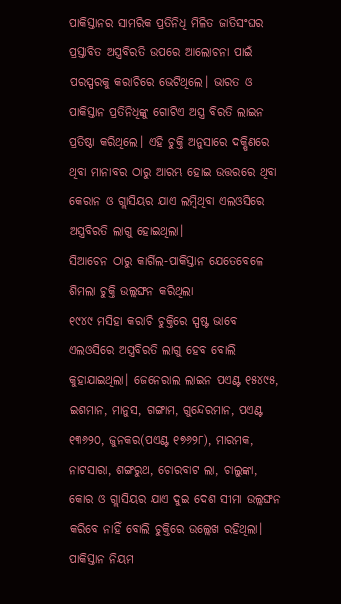ପାକିସ୍ତାନର ସାମରିକ ପ୍ରତିନିଧି ମିଳିତ ଜାତିସଂଘର ପ୍ରସ୍ତାବିତ ଅସ୍ତ୍ରବିରତି ଉପରେ ଆଲୋଚନା ପାଇଁ ପରସ୍ପରକୁ କରାଚିରେ ଭେଟିଥିଲେ। ଭାରତ ଓ ପାକିସ୍ତାନ ପ୍ରତିନିଧିଙ୍କୁ ଗୋଟିଏ ଅସ୍ତ୍ର ବିରତି ଲାଇନ ପ୍ରତିଷ୍ଠା କରିଥିଲେ। ଏହି ଚୁକ୍ତି ଅନୁସାରେ ଦକ୍ଷିଣରେ ଥିବା ମାନାବର ଠାରୁ ଆରମ୍ଭ ହୋଇ ଉତ୍ତରରେ ଥିବା କେରାନ ଓ ଗ୍ଲାସିୟର ଯାଏ ଲମ୍ବିଥିବା ଏଲଓସିରେ ଅସ୍ତ୍ରବିରତି ଲାଗୁ ହୋଇଥିଲା।
ସିଆଚେନ ଠାରୁ କାର୍ଗିଲ-ପାକିସ୍ତାନ ଯେତେବେଳେ ଶିମଲା ଚୁକ୍ତି ଉଲ୍ଲଙ୍ଘନ କରିଥିଲା
୧୯୪୯ ମସିହା କରାଚି ଚୁକ୍ତିରେ ସ୍ପଷ୍ଟ ଭାବେ ଏଲଓସିରେ ଅସ୍ତ୍ରବିରତି ଲାଗୁ ହେବ ବୋଲି କୁହାଯାଇଥିଲା। ଜେନେରାଲ ଲାଇନ ପଏଣ୍ଟ ୧୫୪୯୫, ଇଶମାନ, ମାନୁସ, ଗଙ୍ଗାମ, ଗୁନ୍ଦେରମାନ, ପଏଣ୍ଟ ୧୩୬୨୦, ଜୁନକର(ପଏଣ୍ଟ ୧୭୬୨୮), ମାରମକ, ନାଟସାରା, ଶଙ୍ଗରୁଥ, ଚୋରବାଟ ଲା, ଚାଲୁଙ୍କା, କୋର ଓ ଗ୍ଲାସିୟର ଯାଏ ଦୁଇ ଦେଶ ସୀମା ଉଲ୍ଲଙ୍ଘନ କରିବେ ନାହିଁ ବୋଲି ଚୁକ୍ତିରେ ଉଲ୍ଲେଖ ରହିଥିଲା।
ପାକିସ୍ତାନ ନିୟମ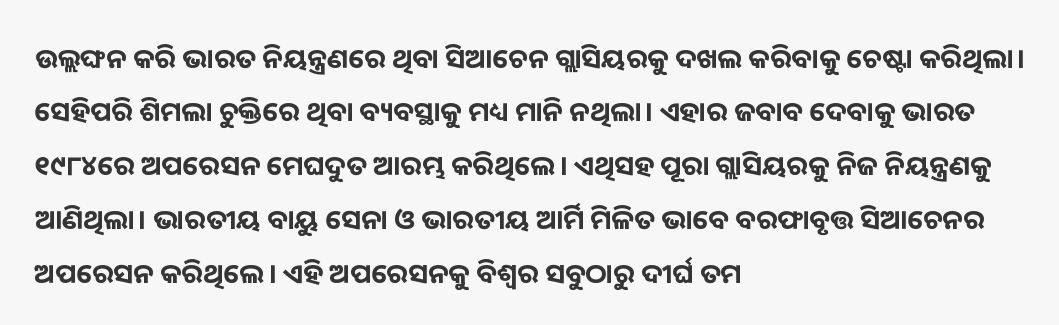ଉଲ୍ଲଙ୍ଘନ କରି ଭାରତ ନିୟନ୍ତ୍ରଣରେ ଥିବା ସିଆଚେନ ଗ୍ଲାସିୟରକୁ ଦଖଲ କରିବାକୁ ଚେଷ୍ଟା କରିଥିଲା। ସେହିପରି ଶିମଲା ଚୁକ୍ତିରେ ଥିବା ବ୍ୟବସ୍ଥାକୁ ମଧ୍ୟ ମାନି ନଥିଲା। ଏହାର ଜବାବ ଦେବାକୁ ଭାରତ ୧୯୮୪ରେ ଅପରେସନ ମେଘଦୁତ ଆରମ୍ଭ କରିଥିଲେ। ଏଥିସହ ପୂରା ଗ୍ଲାସିୟରକୁ ନିଜ ନିୟନ୍ତ୍ରଣକୁ ଆଣିଥିଲା। ଭାରତୀୟ ବାୟୁ ସେନା ଓ ଭାରତୀୟ ଆର୍ମି ମିଳିତ ଭାବେ ବରଫାବୃତ୍ତ ସିଆଚେନର ଅପରେସନ କରିଥିଲେ। ଏହି ଅପରେସନକୁ ବିଶ୍ୱର ସବୁଠାରୁ ଦୀର୍ଘ ତମ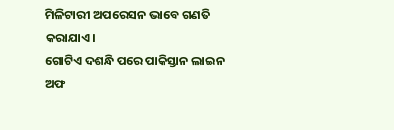ମିଳିଟାରୀ ଅପରେସନ ଭାବେ ଗଣତି କରାଯାଏ।
ଗୋଟିଏ ଦଶନ୍ଧି ପରେ ପାକିସ୍ତାନ ଲାଇନ ଅଫ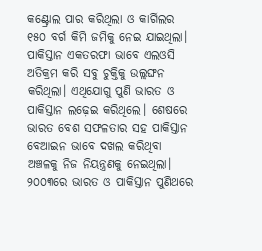କଣ୍ଟ୍ରୋଲ ପାର କରିଥିଲା ଓ କାର୍ଗିଲର ୧୫୦ ବର୍ଗ କିମି ଜମିକୁ ନେଇ ଯାଇଥିଲା। ପାକିସ୍ତାନ ଏକତରଫା ଭାବେ ଏଲଓସି ଅତିକ୍ରମ କରି ସବୁ ଚୁକ୍ତିକୁ ଉଲ୍ଲଙ୍ଘନ କରିଥିଲା। ଏଥିଯୋଗୁ ପୁଣି ଭାରତ ଓ ପାକିସ୍ତାନ ଲଢ଼େଇ କରିଥିଲେ। ଶେଷରେ ଭାରତ ବେଶ ସଫଳତାର ସହ ପାକିସ୍ତାନ ବେଆଇନ ଭାବେ ଦଖଲ କରିଥିବା ଅଞ୍ଚଳକୁ ନିଜ ନିୟନ୍ତ୍ରଣକୁ ନେଇଥିଲା।
୨୦୦୩ରେ ଭାରତ ଓ ପାକିସ୍ତାନ ପୁଣିଥରେ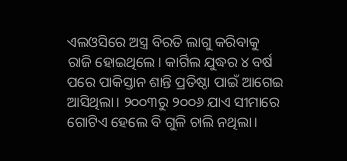ଏଲଓସିରେ ଅସ୍ତ୍ର ବିରତି ଲାଗୁ କରିବାକୁ ରାଜି ହୋଇଥିଲେ। କାର୍ଗିଲ ଯୁଦ୍ଧର ୪ ବର୍ଷ ପରେ ପାକିସ୍ତାନ ଶାନ୍ତି ପ୍ରତିଷ୍ଠା ପାଇଁ ଆଗେଇ ଆସିଥିଲା। ୨୦୦୩ରୁ ୨୦୦୬ ଯାଏ ସୀମାରେ ଗୋଟିଏ ହେଲେ ବି ଗୁଳି ଚାଲି ନଥିଲା।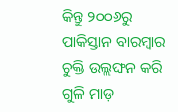କିନ୍ତୁ ୨୦୦୬ରୁ ପାକିସ୍ତାନ ବାରମ୍ବାର ଚୁକ୍ତି ଉଲ୍ଲଙ୍ଘନ କରି ଗୁଳି ମାଡ଼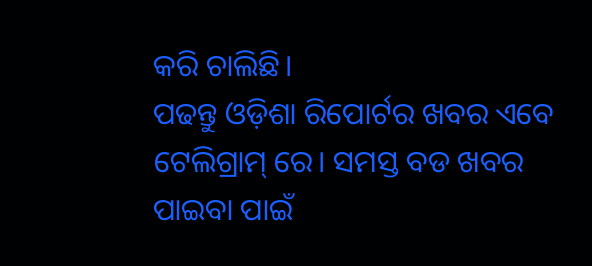କରି ଚାଲିଛି।
ପଢନ୍ତୁ ଓଡ଼ିଶା ରିପୋର୍ଟର ଖବର ଏବେ ଟେଲିଗ୍ରାମ୍ ରେ। ସମସ୍ତ ବଡ ଖବର ପାଇବା ପାଇଁ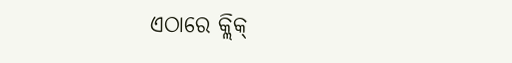ଏଠାରେ କ୍ଲିକ୍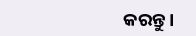କରନ୍ତୁ।